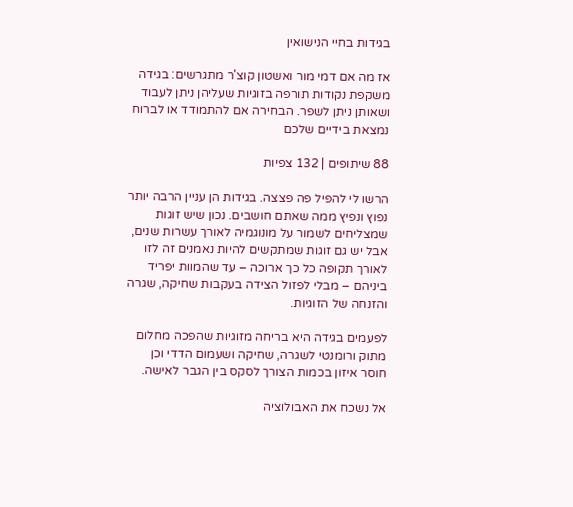בגידות בחיי הנישואין

אז מה אם דמי מור ואשטון קוצ'ר מתגרשים: בגידה משקפת נקודות תורפה בזוגיות שעליהן ניתן לעבוד ושאותן ניתן לשפר. הבחירה אם להתמודד או לברוח נמצאת בידיים שלכם

88 שיתופים | 132 צפיות

הרשו לי להפיל פה פצצה. בגידות הן עניין הרבה יותר נפוץ ונפיץ ממה שאתם חושבים. נכון שיש זוגות שמצליחים לשמור על מונוגמיה לאורך עשרות שנים, אבל יש גם זוגות שמתקשים להיות נאמנים זה לזו לאורך תקופה כל כך ארוכה – עד שהמוות יפריד ביניהם – מבלי לפזול הצידה בעקבות שחיקה, שגרה והזנחה של הזוגיות.

לפעמים בגידה היא בריחה מזוגיות שהפכה מחלום מתוק ורומנטי לשגרה, שחיקה ושעמום הדדי וכן חוסר איזון בכמות הצורך לסקס בין הגבר לאישה.

אל נשכח את האבולוציה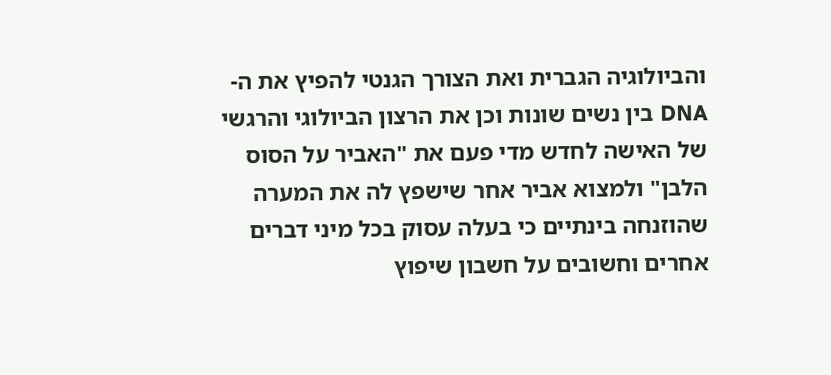והביולוגיה הגברית ואת הצורך הגנטי להפיץ את ה-DNA בין נשים שונות וכן את הרצון הביולוגי והרגשי של האישה לחדש מדי פעם את "האביר על הסוס הלבן" ולמצוא אביר אחר שישפץ לה את המערה שהוזנחה בינתיים כי בעלה עסוק בכל מיני דברים אחרים וחשובים על חשבון שיפוץ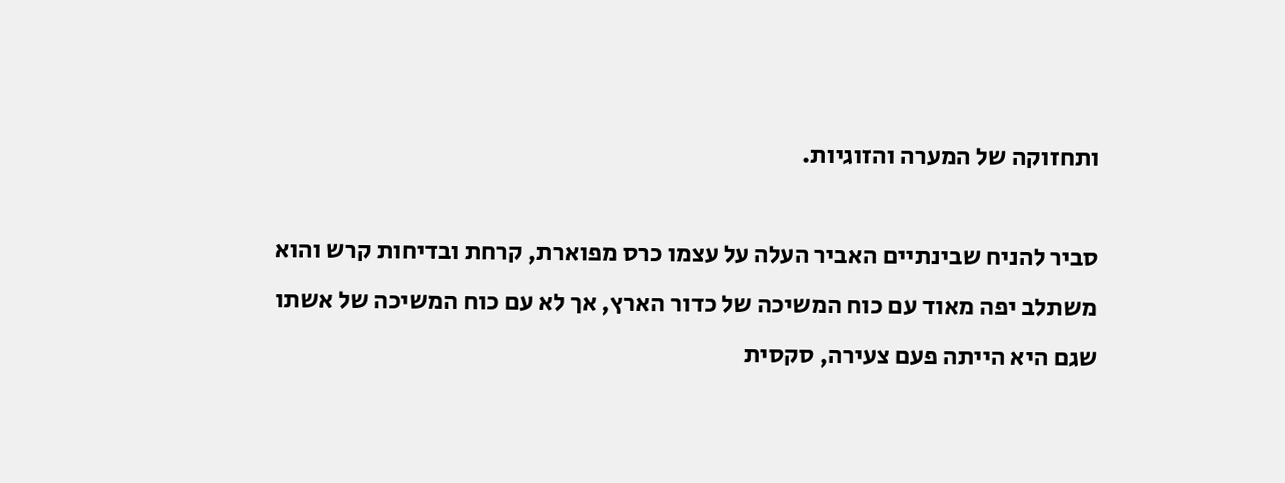ותחזוקה של המערה והזוגיות.

סביר להניח שבינתיים האביר העלה על עצמו כרס מפוארת, קרחת ובדיחות קרש והוא משתלב יפה מאוד עם כוח המשיכה של כדור הארץ, אך לא עם כוח המשיכה של אשתו שגם היא הייתה פעם צעירה, סקסית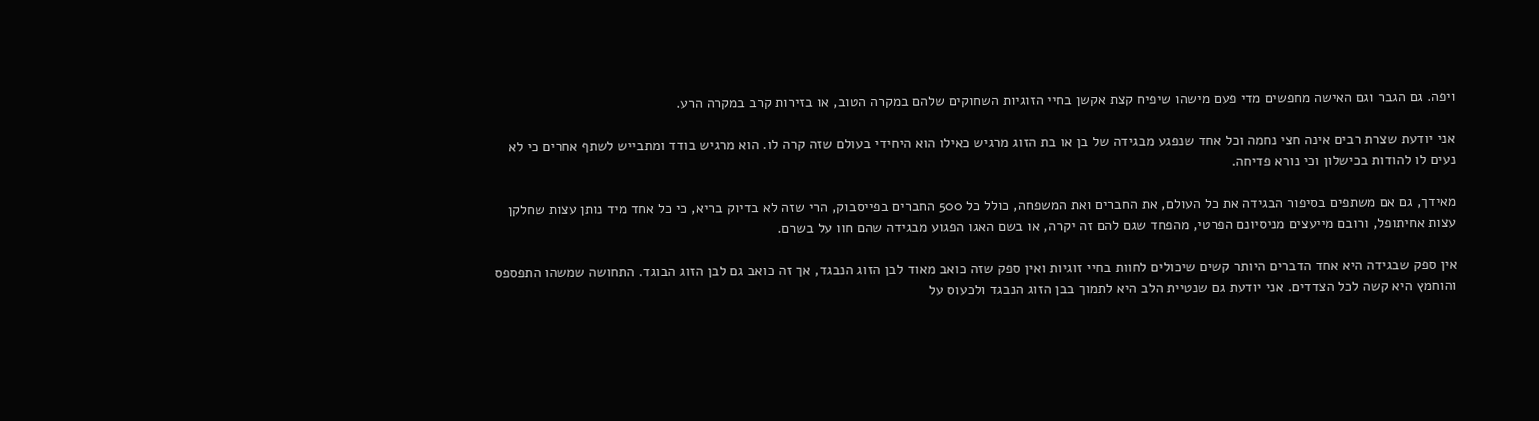ויפה. גם הגבר וגם האישה מחפשים מדי פעם מישהו שיפיח קצת אקשן בחיי הזוגיות השחוקים שלהם במקרה הטוב, או בזירות קרב במקרה הרע.

אני יודעת שצרת רבים אינה חצי נחמה וכל אחד שנפגע מבגידה של בן או בת הזוג מרגיש כאילו הוא היחידי בעולם שזה קרה לו. הוא מרגיש בודד ומתבייש לשתף אחרים כי לא נעים לו להודות בכישלון וכי נורא פדיחה.

מאידך, גם אם משתפים בסיפור הבגידה את כל העולם, את החברים ואת המשפחה, כולל כל 500 החברים בפייסבוק, הרי שזה לא בדיוק בריא, כי כל אחד מיד נותן עצות שחלקן עצות אחיתופל, ורובם מייעצים מניסיונם הפרטי, מהפחד שגם להם זה יקרה, או בשם האגו הפגוע מבגידה שהם חוו על בשרם.

אין ספק שבגידה היא אחד הדברים היותר קשים שיכולים לחוות בחיי זוגיות ואין ספק שזה כואב מאוד לבן הזוג הנבגד, אך זה כואב גם לבן הזוג הבוגד. התחושה שמשהו התפספס והוחמץ היא קשה לכל הצדדים. אני יודעת גם שנטיית הלב היא לתמוך בבן הזוג הנבגד ולכעוס על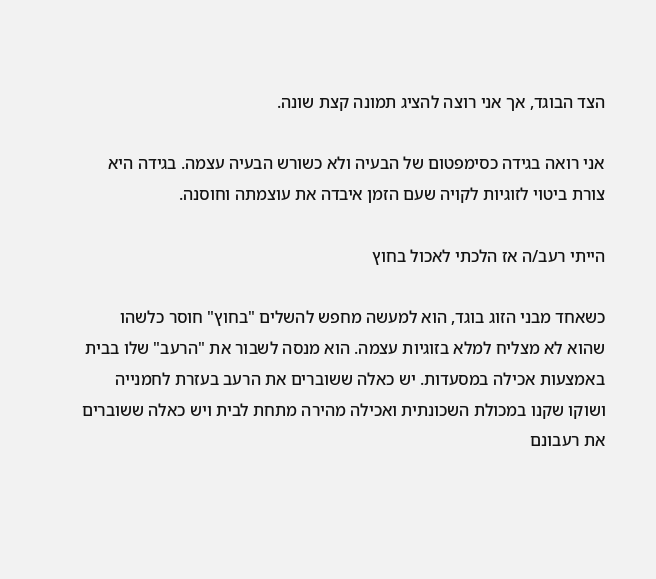הצד הבוגד, אך אני רוצה להציג תמונה קצת שונה.

אני רואה בגידה כסימפטום של הבעיה ולא כשורש הבעיה עצמה. בגידה היא צורת ביטוי לזוגיות לקויה שעם הזמן איבדה את עוצמתה וחוסנה.

הייתי רעב/ה אז הלכתי לאכול בחוץ

כשאחד מבני הזוג בוגד, הוא למעשה מחפש להשלים "בחוץ" חוסר כלשהו שהוא לא מצליח למלא בזוגיות עצמה. הוא מנסה לשבור את "הרעב" שלו בבית באמצעות אכילה במסעדות. יש כאלה ששוברים את הרעב בעזרת לחמנייה ושוקו שקנו במכולת השכונתית ואכילה מהירה מתחת לבית ויש כאלה ששוברים את רעבונם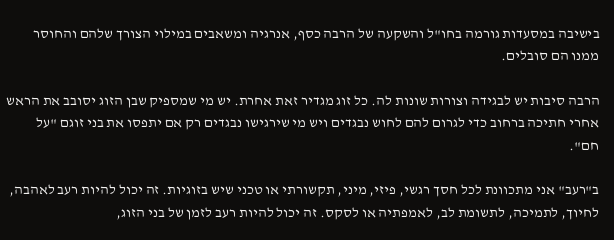בישיבה במסעדות גורמה בחו"ל והשקעה של הרבה כסף, אנרגיה ומשאבים במילוי הצורך שלהם והחוסר ממנו הם סובלים.

הרבה סיבות יש לבגידה וצורות שונות לה. כל זוג מגדיר זאת אחרת. יש מי שמספיק שבן הזוג יסובב את הראש אחרי חתיכה ברחוב כדי לגרום להם לחוש נבגדים ויש מי שירגישו נבגדים רק אם יתפסו את בני זוגם "על חם".

ב"רעב" אני מתכוונת לכל חסך רגשי, פיזי, מיני, תקשורתי או טכני שיש בזוגיות. זה יכול להיות רעב לאהבה, לחיוך, לתמיכה, לתשומת לב, לאמפתיה או לסקס. זה יכול להיות רעב לזמן של בני הזוג,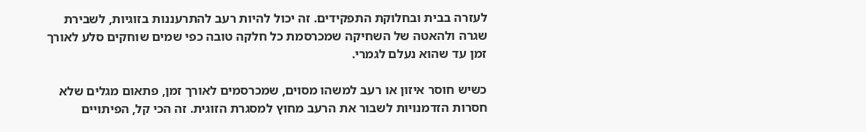לעזרה בבית ובחלוקת התפקידים. זה יכול להיות רעב להתרעננות בזוגיות, לשבירת שגרה ולהאטה של השחיקה שמכרסמת כל חלקה טובה כפי שמים שוחקים סלע לאורך זמן עד שהוא נעלם לגמרי.

כשיש חוסר איזון או רעב למשהו מסוים, שמכרסמים לאורך זמן, פתאום מגלים שלא חסרות הזדמנויות לשבור את הרעב מחוץ למסגרת הזוגית. זה הכי קל, הפיתויים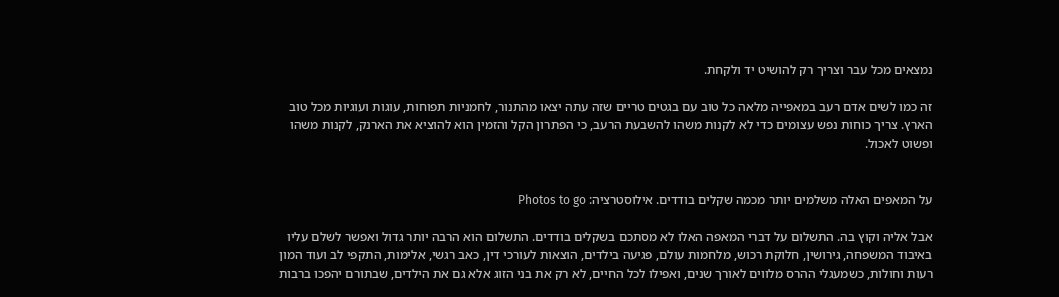נמצאים מכל עבר וצריך רק להושיט יד ולקחת.

זה כמו לשים אדם רעב במאפייה מלאה כל טוב עם בגטים טריים שזה עתה יצאו מהתנור, לחמניות תפוחות, עוגות ועוגיות מכל טוב הארץ. צריך כוחות נפש עצומים כדי לא לקנות משהו להשבעת הרעב, כי הפתרון הקל והזמין הוא להוציא את הארנק, לקנות משהו ופשוט לאכול.


על המאפים האלה משלמים יותר מכמה שקלים בודדים. אילוסטרציה: Photos to go

אבל אליה וקוץ בה. התשלום על דברי המאפה האלו לא מסתכם בשקלים בודדים. התשלום הוא הרבה יותר גדול ואפשר לשלם עליו באיבוד המשפחה, גירושין, חלוקת רכוש, מלחמות עולם, פגיעה בילדים, הוצאות לעורכי דין, כאב רגשי, אלימות, התקפי לב ועוד המון רעות וחולות, כשמעגלי ההרס מלווים לאורך שנים, ואפילו לכל החיים, לא רק את בני הזוג אלא גם את הילדים, שבתורם יהפכו ברבות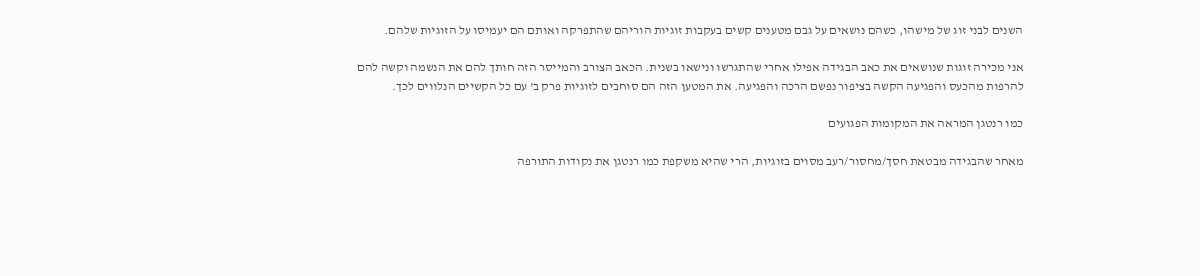השנים לבני זוג של מישהו, כשהם נושאים על גבם מטענים קשים בעקבות זוגיות הוריהם שהתפרקה ואותם הם יעמיסו על הזוגיות שלהם.

אני מכירה זוגות שנושאים את כאב הבגידה אפילו אחרי שהתגרשו ונישאו בשנית. הכאב הצורב והמייסר הזה חותך להם את הנשמה וקשה להם להרפות מהכעס והפגיעה הקשה בציפור נפשם הרכה והפגיעה. את המטען הזה הם סוחבים לזוגיות פרק ב' עם כל הקשיים הנלווים לכך.

כמו רנטגן המראה את המקומות הפגועים

מאחר שהבגידה מבטאת חסך/מחסור/רעב מסוים בזוגיות, הרי שהיא משקפת כמו רנטגן את נקודות התורפה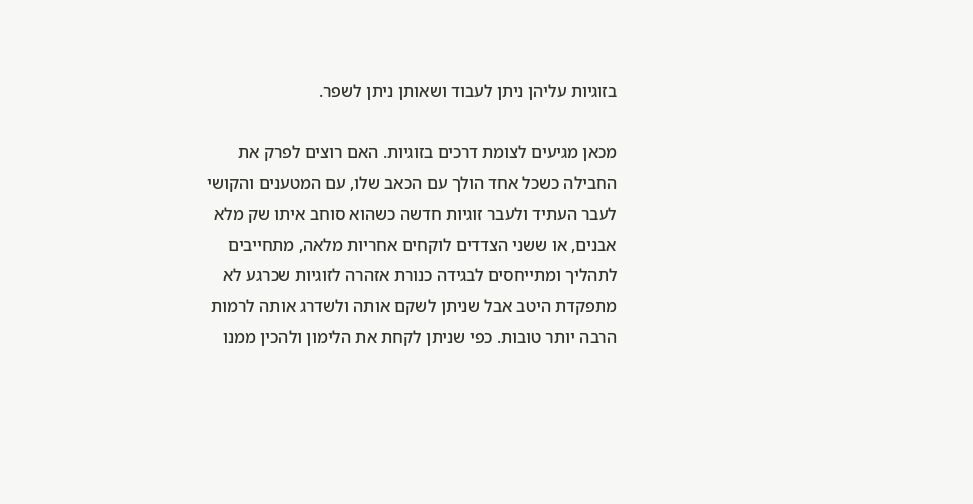בזוגיות עליהן ניתן לעבוד ושאותן ניתן לשפר.

מכאן מגיעים לצומת דרכים בזוגיות. האם רוצים לפרק את החבילה כשכל אחד הולך עם הכאב שלו, עם המטענים והקושי לעבר העתיד ולעבר זוגיות חדשה כשהוא סוחב איתו שק מלא אבנים, או ששני הצדדים לוקחים אחריות מלאה, מתחייבים לתהליך ומתייחסים לבגידה כנורת אזהרה לזוגיות שכרגע לא מתפקדת היטב אבל שניתן לשקם אותה ולשדרג אותה לרמות הרבה יותר טובות. כפי שניתן לקחת את הלימון ולהכין ממנו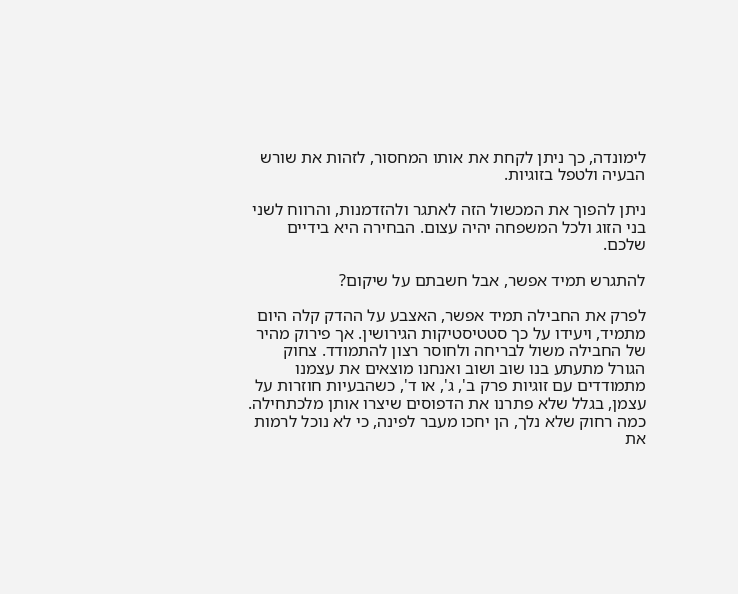לימונדה, כך ניתן לקחת את אותו המחסור, לזהות את שורש הבעיה ולטפל בזוגיות.

ניתן להפוך את המכשול הזה לאתגר ולהזדמנות, והרווח לשני בני הזוג ולכל המשפחה יהיה עצום. הבחירה היא בידיים שלכם.

להתגרש תמיד אפשר, אבל חשבתם על שיקום?

לפרק את החבילה תמיד אפשר, האצבע על ההדק קלה היום מתמיד, ויעידו על כך סטטיסטיקות הגירושין. אך פירוק מהיר של החבילה משול לבריחה ולחוסר רצון להתמודד. צחוק הגורל מתעתע בנו שוב ושוב ואנחנו מוצאים את עצמנו מתמודדים עם זוגיות פרק ב', ג', או ד', כשהבעיות חוזרות על עצמן, בגלל שלא פתרנו את הדפוסים שיצרו אותן מלכתחילה. כמה רחוק שלא נלך, הן יחכו מעבר לפינה, כי לא נוכל לרמות את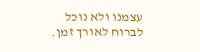עצמנו ולא נוכל לברוח לאורך זמן.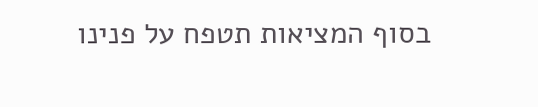בסוף המציאות תטפח על פנינו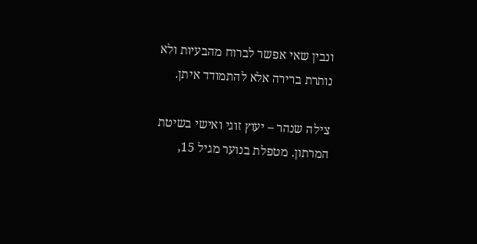ונבין שאי אפשר לברוח מהבעיות ולא נותרת ברירה אלא להתמודד איתן.

צילה שנהר – יעוץ זוגי ואישי בשיטת המרתון. מטפלת בנוער מגיל 15,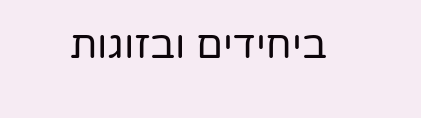ביחידים ובזוגות